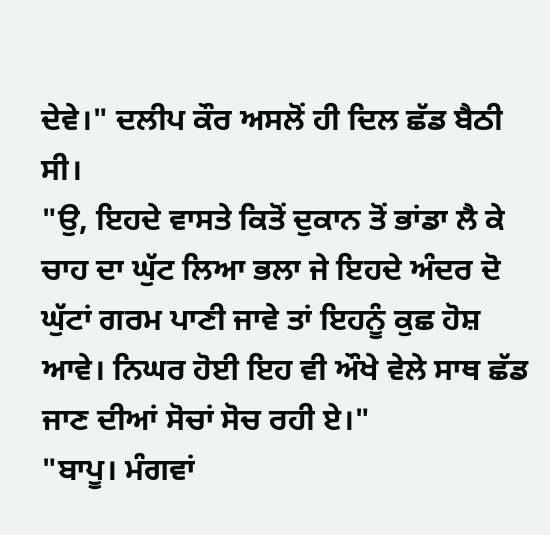ਦੇਵੇ।" ਦਲੀਪ ਕੌਰ ਅਸਲੋਂ ਹੀ ਦਿਲ ਛੱਡ ਬੈਠੀ ਸੀ।
"ਉ, ਇਹਦੇ ਵਾਸਤੇ ਕਿਤੋਂ ਦੁਕਾਨ ਤੋਂ ਭਾਂਡਾ ਲੈ ਕੇ ਚਾਹ ਦਾ ਘੁੱਟ ਲਿਆ ਭਲਾ ਜੇ ਇਹਦੇ ਅੰਦਰ ਦੋ ਘੁੱਟਾਂ ਗਰਮ ਪਾਣੀ ਜਾਵੇ ਤਾਂ ਇਹਨੂੰ ਕੁਛ ਹੋਸ਼ ਆਵੇ। ਨਿਘਰ ਹੋਈ ਇਹ ਵੀ ਔਖੇ ਵੇਲੇ ਸਾਥ ਛੱਡ ਜਾਣ ਦੀਆਂ ਸੋਚਾਂ ਸੋਚ ਰਹੀ ਏ।"
"ਬਾਪੂ। ਮੰਗਵਾਂ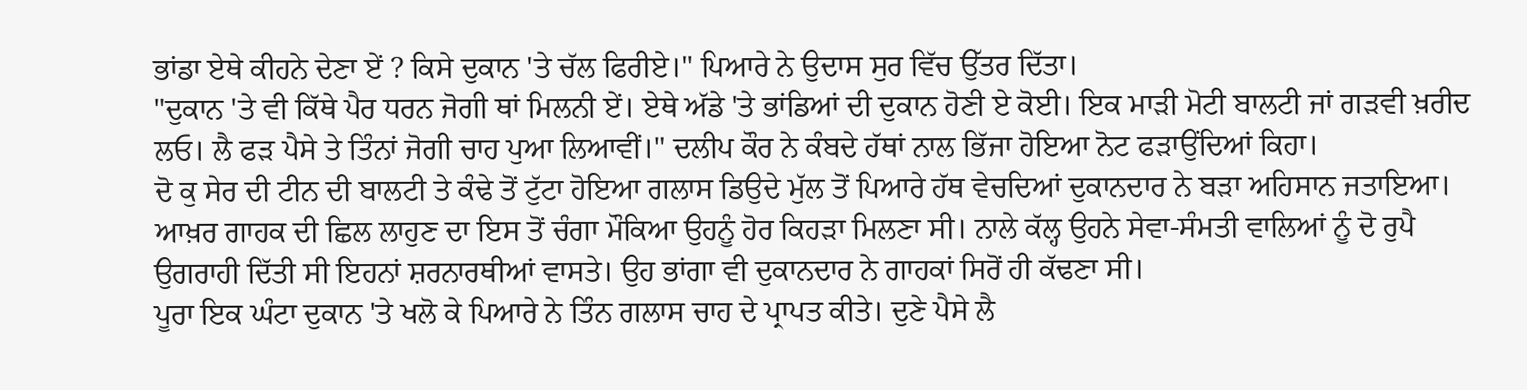ਭਾਂਡਾ ਏਥੇ ਕੀਹਨੇ ਦੇਣਾ ਏਂ ? ਕਿਸੇ ਦੁਕਾਨ 'ਤੇ ਚੱਲ ਫਿਰੀਏ।" ਪਿਆਰੇ ਨੇ ਉਦਾਸ ਸੁਰ ਵਿੱਚ ਉੱਤਰ ਦਿੱਤਾ।
"ਦੁਕਾਨ 'ਤੇ ਵੀ ਕਿੱਥੇ ਪੈਰ ਧਰਨ ਜੋਗੀ ਥਾਂ ਮਿਲਨੀ ਏਂ। ਏਥੇ ਅੱਡੇ 'ਤੇ ਭਾਂਡਿਆਂ ਦੀ ਦੁਕਾਨ ਹੋਣੀ ਏ ਕੋਈ। ਇਕ ਮਾੜੀ ਮੋਟੀ ਬਾਲਟੀ ਜਾਂ ਗੜਵੀ ਖ਼ਰੀਦ ਲਓ। ਲੈ ਫੜ ਪੈਸੇ ਤੇ ਤਿੰਨਾਂ ਜੋਗੀ ਚਾਹ ਪੁਆ ਲਿਆਵੀਂ।" ਦਲੀਪ ਕੌਰ ਨੇ ਕੰਬਦੇ ਹੱਥਾਂ ਨਾਲ ਭਿੱਜਾ ਹੋਇਆ ਨੋਟ ਫੜਾਉਂਦਿਆਂ ਕਿਹਾ।
ਦੋ ਕੁ ਸੇਰ ਦੀ ਟੀਨ ਦੀ ਬਾਲਟੀ ਤੇ ਕੰਢੇ ਤੋਂ ਟੁੱਟਾ ਹੋਇਆ ਗਲਾਸ ਡਿਉਦੇ ਮੁੱਲ ਤੋਂ ਪਿਆਰੇ ਹੱਥ ਵੇਚਦਿਆਂ ਦੁਕਾਨਦਾਰ ਨੇ ਬੜਾ ਅਹਿਸਾਨ ਜਤਾਇਆ। ਆਖ਼ਰ ਗਾਹਕ ਦੀ ਛਿਲ ਲਾਹੁਣ ਦਾ ਇਸ ਤੋਂ ਚੰਗਾ ਮੌਕਿਆ ਉਹਨੂੰ ਹੋਰ ਕਿਹੜਾ ਮਿਲਣਾ ਸੀ। ਨਾਲੇ ਕੱਲ੍ਹ ਉਹਨੇ ਸੇਵਾ-ਸੰਮਤੀ ਵਾਲਿਆਂ ਨੂੰ ਦੋ ਰੁਪੈ ਉਗਰਾਹੀ ਦਿੱਤੀ ਸੀ ਇਹਨਾਂ ਸ਼ਰਨਾਰਥੀਆਂ ਵਾਸਤੇ। ਉਹ ਭਾਂਗਾ ਵੀ ਦੁਕਾਨਦਾਰ ਨੇ ਗਾਹਕਾਂ ਸਿਰੋਂ ਹੀ ਕੱਢਣਾ ਸੀ।
ਪੂਰਾ ਇਕ ਘੰਟਾ ਦੁਕਾਨ 'ਤੇ ਖਲੋ ਕੇ ਪਿਆਰੇ ਨੇ ਤਿੰਨ ਗਲਾਸ ਚਾਹ ਦੇ ਪ੍ਰਾਪਤ ਕੀਤੇ। ਦੁਣੇ ਪੈਸੇ ਲੈ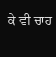ਕੇ ਵੀ ਚਾਹ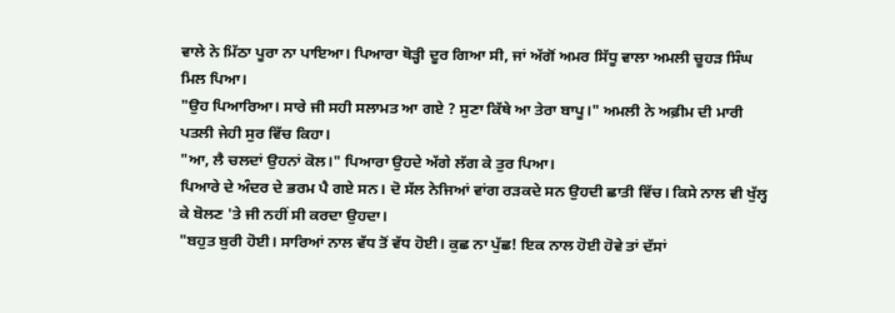ਵਾਲੇ ਨੇ ਮਿੱਠਾ ਪੂਰਾ ਨਾ ਪਾਇਆ। ਪਿਆਰਾ ਥੋੜ੍ਹੀ ਦੂਰ ਗਿਆ ਸੀ, ਜਾਂ ਅੱਗੋਂ ਅਮਰ ਸਿੱਧੂ ਵਾਲਾ ਅਮਲੀ ਚੂਹੜ ਸਿੰਘ ਮਿਲ ਪਿਆ।
"ਉਹ ਪਿਆਰਿਆ। ਸਾਰੇ ਜੀ ਸਹੀ ਸਲਾਮਤ ਆ ਗਏ ? ਸੁਣਾ ਕਿੱਥੇ ਆ ਤੇਰਾ ਬਾਪੂ।" ਅਮਲੀ ਨੇ ਅਫ਼ੀਮ ਦੀ ਮਾਰੀ ਪਤਲੀ ਜੇਹੀ ਸੁਰ ਵਿੱਚ ਕਿਹਾ।
"ਆ, ਲੈ ਚਲਦਾਂ ਉਹਨਾਂ ਕੋਲ।" ਪਿਆਰਾ ਉਹਦੇ ਅੱਗੇ ਲੱਗ ਕੇ ਤੁਰ ਪਿਆ।
ਪਿਆਰੇ ਦੇ ਅੰਦਰ ਦੇ ਭਰਮ ਪੈ ਗਏ ਸਨ। ਦੋ ਸੱਲ ਨੇਜਿਆਂ ਵਾਂਗ ਰੜਕਦੇ ਸਨ ਉਹਦੀ ਛਾਤੀ ਵਿੱਚ। ਕਿਸੇ ਨਾਲ ਵੀ ਖੁੱਲ੍ਹ ਕੇ ਬੋਲਣ 'ਤੇ ਜੀ ਨਹੀਂ ਸੀ ਕਰਦਾ ਉਹਦਾ।
"ਬਹੁਤ ਬੁਰੀ ਹੋਈ। ਸਾਰਿਆਂ ਨਾਲ ਵੱਧ ਤੋਂ ਵੱਧ ਹੋਈ। ਕੁਛ ਨਾ ਪੁੱਛ! ਇਕ ਨਾਲ ਹੋਈ ਹੋਵੇ ਤਾਂ ਦੱਸਾਂ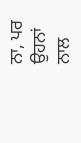ਨਾ, ਪਰ ਉਹਨਾਂ ਨਾਲ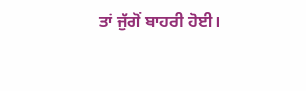ਤਾਂ ਜੁੱਗੋਂ ਬਾਹਰੀ ਹੋਈ।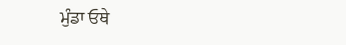ਮੁੰਡਾ ਓਥੇ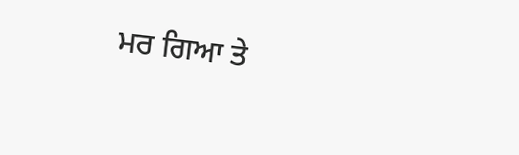ਮਰ ਗਿਆ ਤੇ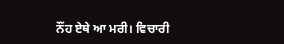ਨੌਂਹ ਏਥੇ ਆ ਮਰੀ। ਵਿਚਾਰੀ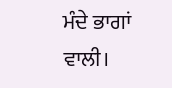ਮੰਦੇ ਭਾਗਾਂ ਵਾਲੀ।